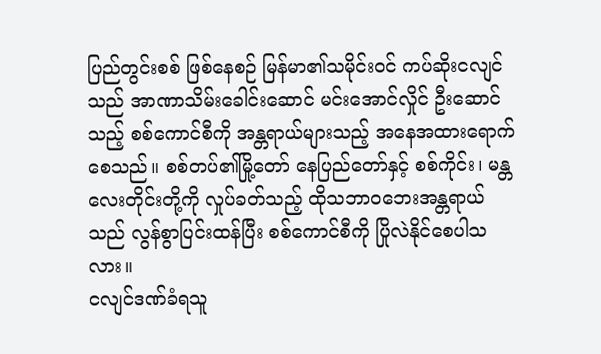ပြည်တွင်းစစ် ဖြစ်နေစဉ် မြန်မာ၏သမိုင်းဝင် ကပ်ဆိုးငလျင်သည် အာဏာသိမ်းခေါင်းဆောင် မင်းအောင်လှိုင် ဦးဆောင်သည့် စစ်ကောင်စီကို အန္တရာယ်များသည့် အနေအထားရောက်စေသည်။ စစ်တပ်၏မြို့တော် နေပြည်တော်နှင့် စစ်ကိုင်း၊ မန္တလေးတိုင်းတို့ကို လှုပ်ခတ်သည့် ထိုသဘာဝဘေးအန္တရာယ်သည် လွန်စွာပြင်းထန်ပြီး စစ်ကောင်စီကို ပြိုလဲနိုင်စေပါသလား။
ငလျင်ဒဏ်ခံရသူ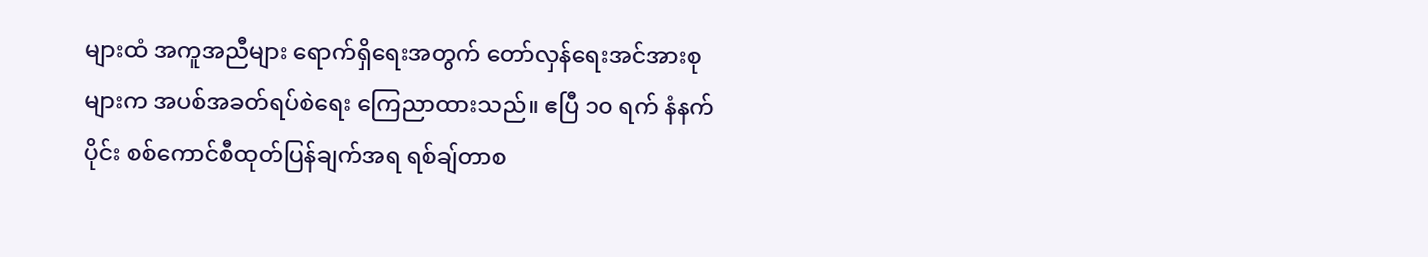များထံ အကူအညီများ ရောက်ရှိရေးအတွက် တော်လှန်ရေးအင်အားစုများက အပစ်အခတ်ရပ်စဲရေး ကြေညာထားသည်။ ဧပြီ ၁၀ ရက် နံနက်ပိုင်း စစ်ကောင်စီထုတ်ပြန်ချက်အရ ရစ်ချ်တာစ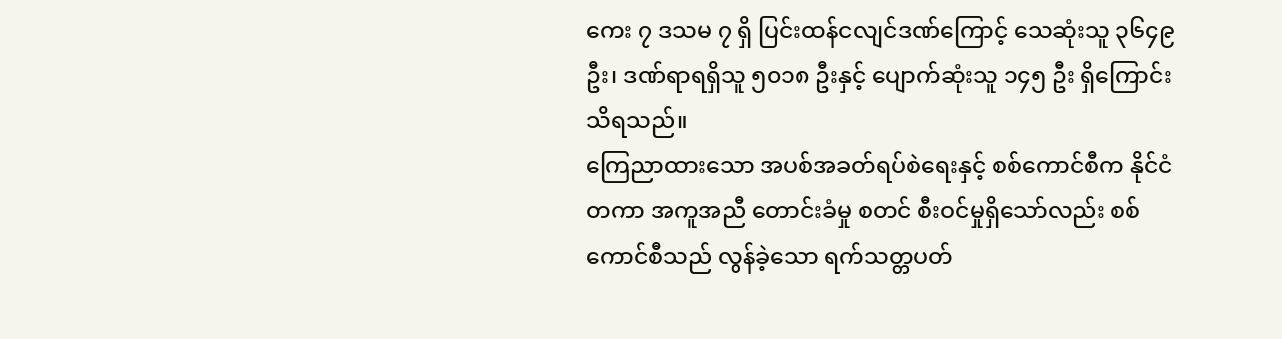ကေး ၇ ဒသမ ၇ ရှိ ပြင်းထန်ငလျင်ဒဏ်ကြောင့် သေဆုံးသူ ၃၆၄၉ ဦး၊ ဒဏ်ရာရရှိသူ ၅၀၁၈ ဦးနှင့် ပျောက်ဆုံးသူ ၁၄၅ ဦး ရှိကြောင်း သိရသည်။
ကြေညာထားသော အပစ်အခတ်ရပ်စဲရေးနှင့် စစ်ကောင်စီက နိုင်ငံတကာ အကူအညီ တောင်းခံမှု စတင် စီးဝင်မှုရှိသော်လည်း စစ်ကောင်စီသည် လွန်ခဲ့သော ရက်သတ္တပတ်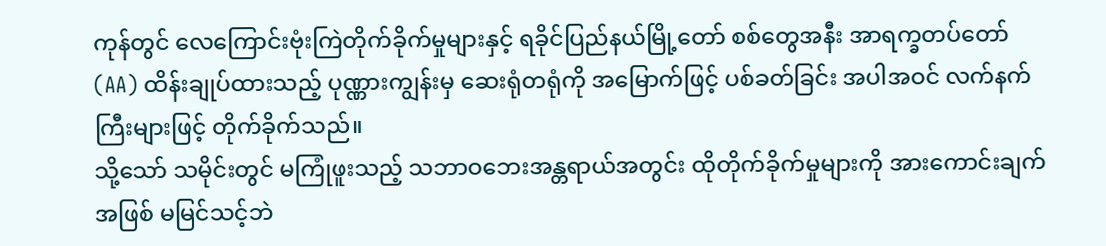ကုန်တွင် လေကြောင်းဗုံးကြဲတိုက်ခိုက်မှုများနှင့် ရခိုင်ပြည်နယ်မြို့တော် စစ်တွေအနီး အာရက္ခတပ်တော် (AA) ထိန်းချုပ်ထားသည့် ပုဏ္ဏားကျွန်းမှ ဆေးရုံတရုံကို အမြောက်ဖြင့် ပစ်ခတ်ခြင်း အပါအဝင် လက်နက်ကြီးများဖြင့် တိုက်ခိုက်သည်။
သို့သော် သမိုင်းတွင် မကြုံဖူးသည့် သဘာဝဘေးအန္တရာယ်အတွင်း ထိုတိုက်ခိုက်မှုများကို အားကောင်းချက်အဖြစ် မမြင်သင့်ဘဲ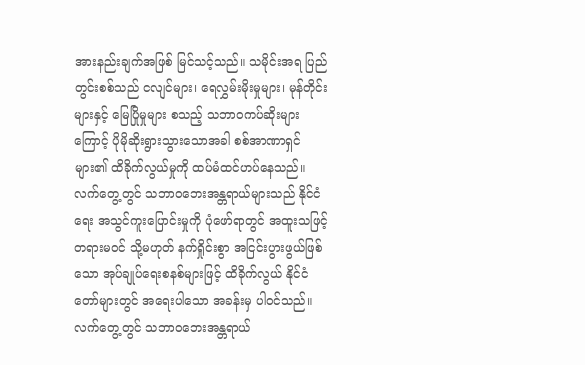အားနည်းချက်အဖြစ် မြင်သင့်သည်။ သမိုင်းအရ ပြည်တွင်းစစ်သည် ငလျင်များ၊ ရေလွှမ်းမိုးမှုများ၊ မုန်တိုင်းများနှင့် မြေပြိုမှုများ စသည့် သဘာဝကပ်ဆိုးများကြောင့် ပိုမိုဆိုးရွားသွားသောအခါ စစ်အာဏာရှင်များ၏ ထိခိုက်လွယ်မှုကို ထပ်မံထင်ဟပ်နေသည်။
လက်တွေ့တွင် သဘာဝဘေးအန္တရာယ်များသည် နိုင်ငံရေး အသွင်ကူးပြောင်းမှုကို ပုံဖော်ရာတွင် အထူးသဖြင့် တရားမဝင် သို့မဟုတ် နက်ရှိုင်းစွာ အငြင်းပွားဖွယ်ဖြစ်သော အုပ်ချုပ်ရေးစနစ်များဖြင့် ထိခိုက်လွယ် နိုင်ငံတော်များတွင် အရေးပါသော အခန်းမှ ပါဝင်သည်။
လက်တွေ့တွင် သဘာဝဘေးအန္တရာယ်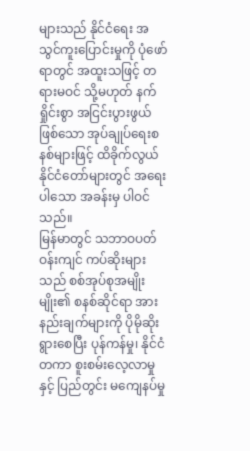များသည် နိုင်ငံရေး အသွင်ကူးပြောင်းမှုကို ပုံဖော်ရာတွင် အထူးသဖြင့် တရားမဝင် သို့မဟုတ် နက်ရှိုင်းစွာ အငြင်းပွားဖွယ်ဖြစ်သော အုပ်ချုပ်ရေးစနစ်များဖြင့် ထိခိုက်လွယ် နိုင်ငံတော်များတွင် အရေးပါသော အခန်းမှ ပါဝင်သည်။
မြန်မာတွင် သဘာဝပတ်ဝန်းကျင် ကပ်ဆိုးများသည် စစ်အုပ်စုအမျိုးမျိုး၏ စနစ်ဆိုင်ရာ အားနည်းချက်များကို ပိုမိုဆိုးရွားစေပြီး ပုန်ကန်မှု၊ နိုင်ငံတကာ စူးစမ်းလေ့လာမှုနှင့် ပြည်တွင်း မကျေနပ်မှု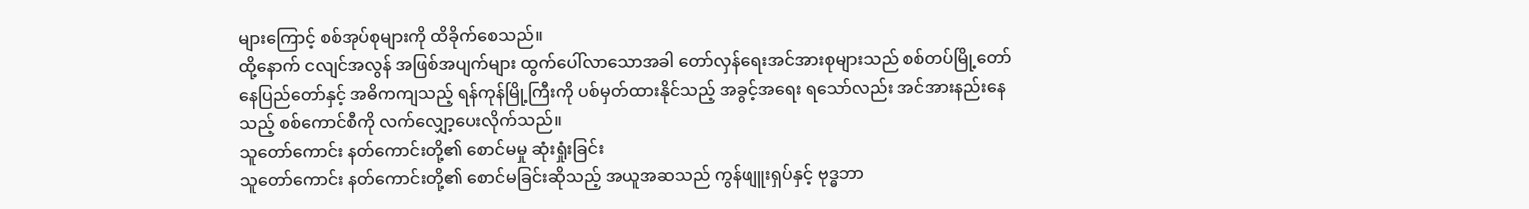များကြောင့် စစ်အုပ်စုများကို ထိခိုက်စေသည်။
ထို့နောက် ငလျင်အလွန် အဖြစ်အပျက်များ ထွက်ပေါ်လာသောအခါ တော်လှန်ရေးအင်အားစုများသည် စစ်တပ်မြို့တော် နေပြည်တော်နှင့် အဓိကကျသည့် ရန်ကုန်မြို့ကြီးကို ပစ်မှတ်ထားနိုင်သည့် အခွင့်အရေး ရသော်လည်း အင်အားနည်းနေသည့် စစ်ကောင်စီကို လက်လျှော့ပေးလိုက်သည်။
သူတော်ကောင်း နတ်ကောင်းတို့၏ စောင်မမှု ဆုံးရှုံးခြင်း
သူတော်ကောင်း နတ်ကောင်းတို့၏ စောင်မခြင်းဆိုသည့် အယူအဆသည် ကွန်ဖျူးရှပ်နှင့် ဗုဒ္ဓဘာ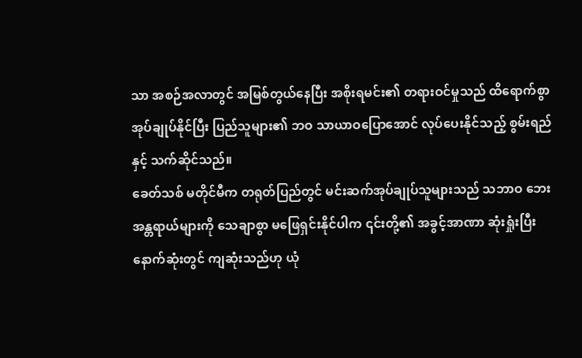သာ အစဉ်အလာတွင် အမြစ်တွယ်နေပြီး အစိုးရမင်း၏ တရားဝင်မှုသည် ထိရောက်စွာ အုပ်ချုပ်နိုင်ပြီး ပြည်သူများ၏ ဘဝ သာယာဝပြောအောင် လုပ်ပေးနိုင်သည့် စွမ်းရည်နှင့် သက်ဆိုင်သည်။
ခေတ်သစ် မတိုင်မီက တရုတ်ပြည်တွင် မင်းဆက်အုပ်ချုပ်သူများသည် သဘာဝ ဘေးအန္တရာယ်များကို သေချာစွာ မဖြေရှင်းနိုင်ပါက ၎င်းတို့၏ အခွင့်အာဏာ ဆုံးရှုံးပြီး နောက်ဆုံးတွင် ကျဆုံးသည်ဟု ယုံ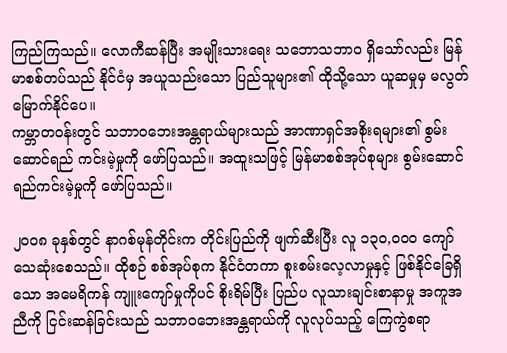ကြည်ကြသည်။ လောကီဆန်ပြီး အမျိုးသားရေး သဘောသဘာဝ ရှိသော်လည်း မြန်မာစစ်တပ်သည် နိုင်ငံမှ အယူသည်းသော ပြည်သူများ၏ ထိုသို့သော ယူဆမှုမှ မလွတ်မြောက်နိုင်ပေ။
ကမ္ဘာတဝန်းတွင် သဘာဝဘေးအန္တရာယ်များသည် အာဏာရှင်အစိုးရများ၏ စွမ်းဆောင်ရည် ကင်းမဲ့မှုကို ဖော်ပြသည်။ အထူးသဖြင့် မြန်မာစစ်အုပ်စုများ စွမ်းဆောင်ရည်ကင်းမဲ့မှုကို ဖော်ပြသည်။

၂၀၀၈ ခုနှစ်တွင် နာဂစ်မုန်တိုင်းက တိုင်းပြည်ကို ဖျက်ဆီးပြီး လူ ၁၃၀,၀၀၀ ကျော် သေဆုံးစေသည်။ ထိုစဉ် စစ်အုပ်စုက နိုင်ငံတကာ စူးစမ်းလေ့လာမှုနှင့် ဖြစ်နိုင်ခြေရှိသော အမေရိကန် ကျူးကျော်မှုကိုပင် စိုးရိမ်ပြီး ပြည်ပ လူသားချင်းစာနာမှု အကူအညီကို ငြင်းဆန်ခြင်းသည် သဘာဝဘေးအန္တရာယ်ကို လူလုပ်သည့် ကြေကွဲစရာ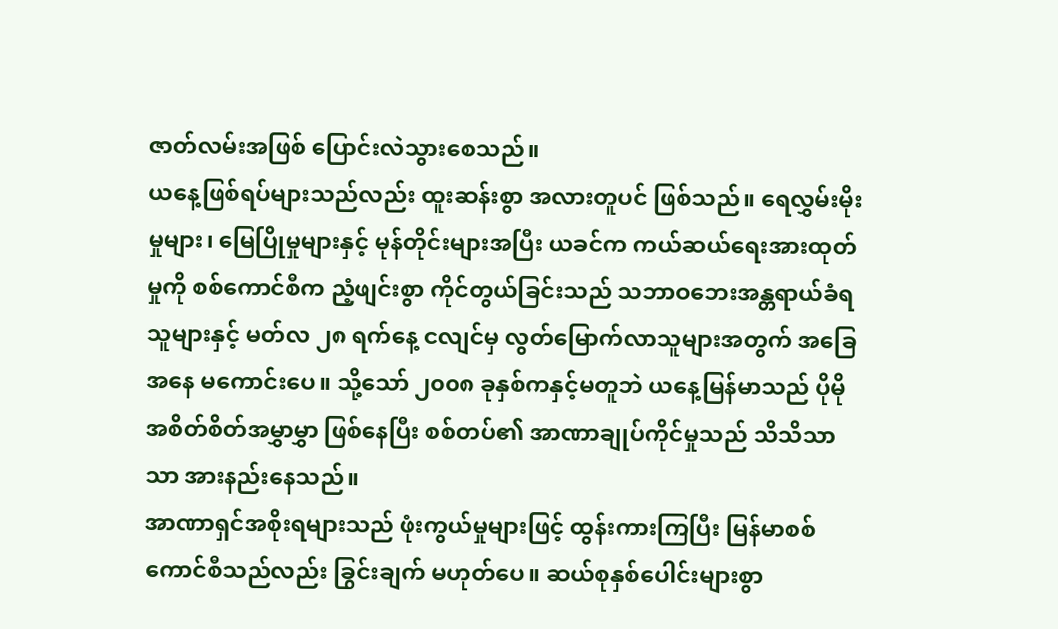ဇာတ်လမ်းအဖြစ် ပြောင်းလဲသွားစေသည်။
ယနေ့ဖြစ်ရပ်များသည်လည်း ထူးဆန်းစွာ အလားတူပင် ဖြစ်သည်။ ရေလွှမ်းမိုးမှုများ၊ မြေပြိုမှုများနှင့် မုန်တိုင်းများအပြီး ယခင်က ကယ်ဆယ်ရေးအားထုတ်မှုကို စစ်ကောင်စီက ညံ့ဖျင်းစွာ ကိုင်တွယ်ခြင်းသည် သဘာဝဘေးအန္တရာယ်ခံရသူများနှင့် မတ်လ ၂၈ ရက်နေ့ ငလျင်မှ လွတ်မြောက်လာသူများအတွက် အခြေအနေ မကောင်းပေ။ သို့သော် ၂၀၀၈ ခုနှစ်ကနှင့်မတူဘဲ ယနေ့မြန်မာသည် ပိုမို အစိတ်စိတ်အမွှာမွှာ ဖြစ်နေပြီး စစ်တပ်၏ အာဏာချုပ်ကိုင်မှုသည် သိသိသာသာ အားနည်းနေသည်။
အာဏာရှင်အစိုးရများသည် ဖုံးကွယ်မှုများဖြင့် ထွန်းကားကြပြီး မြန်မာစစ်ကောင်စီသည်လည်း ခြွင်းချက် မဟုတ်ပေ။ ဆယ်စုနှစ်ပေါင်းများစွာ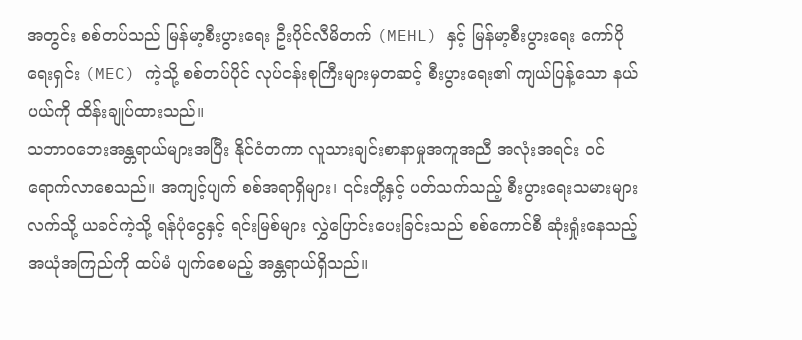အတွင်း စစ်တပ်သည် မြန်မာ့စီးပွားရေး ဦးပိုင်လီမိတက် (MEHL) နှင့် မြန်မာ့စီးပွားရေး ကော်ပိုရေးရှင်း (MEC) ကဲ့သို့ စစ်တပ်ပိုင် လုပ်ငန်းစုကြီးများမှတဆင့် စီးပွားရေး၏ ကျယ်ပြန့်သော နယ်ပယ်ကို ထိန်းချုပ်ထားသည်။
သဘာဝဘေးအန္တရာယ်များအပြီး နိုင်ငံတကာ လူသားချင်းစာနာမှုအကူအညီ အလုံးအရင်း ဝင်ရောက်လာစေသည်။ အကျင့်ပျက် စစ်အရာရှိများ၊ ၎င်းတို့နှင့် ပတ်သက်သည့် စီးပွားရေးသမားများလက်သို့ ယခင်ကဲ့သို့ ရန်ပုံငွေနှင့် ရင်းမြစ်များ လွှဲပြောင်းပေးခြင်းသည် စစ်ကောင်စီ ဆုံးရှုံးနေသည့် အယုံအကြည်ကို ထပ်မံ ပျက်စေမည့် အန္တရာယ်ရှိသည်။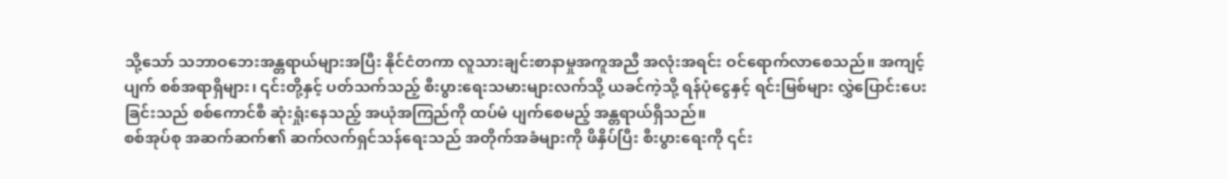သို့သော် သဘာဝဘေးအန္တရာယ်များအပြီး နိုင်ငံတကာ လူသားချင်းစာနာမှုအကူအညီ အလုံးအရင်း ဝင်ရောက်လာစေသည်။ အကျင့်ပျက် စစ်အရာရှိများ၊ ၎င်းတို့နှင့် ပတ်သက်သည့် စီးပွားရေးသမားများလက်သို့ ယခင်ကဲ့သို့ ရန်ပုံငွေနှင့် ရင်းမြစ်များ လွှဲပြောင်းပေးခြင်းသည် စစ်ကောင်စီ ဆုံးရှုံးနေသည့် အယုံအကြည်ကို ထပ်မံ ပျက်စေမည့် အန္တရာယ်ရှိသည်။
စစ်အုပ်စု အဆက်ဆက်၏ ဆက်လက်ရှင်သန်ရေးသည် အတိုက်အခံများကို ဖိနှိပ်ပြီး စီးပွားရေးကို ၎င်း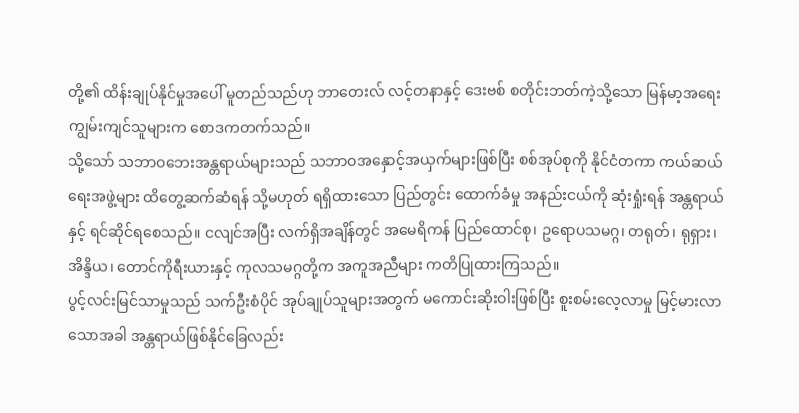တို့၏ ထိန်းချုပ်နိုင်မှုအပေါ် မူတည်သည်ဟု ဘာတေးလ် လင့်တနာနှင့် ဒေးဗစ် စတိုင်းဘတ်ကဲ့သို့သော မြန်မာ့အရေးကျွမ်းကျင်သူများက စောဒကတက်သည်။
သို့သော် သဘာဝဘေးအန္တရာယ်များသည် သဘာဝအနှောင့်အယှက်များဖြစ်ပြီး စစ်အုပ်စုကို နိုင်ငံတကာ ကယ်ဆယ်ရေးအဖွဲ့များ ထိတွေ့ဆက်ဆံရန် သို့မဟုတ် ရရှိထားသော ပြည်တွင်း ထောက်ခံမှု အနည်းငယ်ကို ဆုံးရှုံးရန် အန္တရာယ်နှင့် ရင်ဆိုင်ရစေသည်။ ငလျင်အပြီး လက်ရှိအချိန်တွင် အမေရိကန် ပြည်ထောင်စု၊ ဥရောပသမဂ္ဂ၊ တရုတ်၊ ရုရှား၊ အိန္ဒိယ၊ တောင်ကိုရီးယားနှင့် ကုလသမဂ္ဂတို့က အကူအညီများ ကတိပြုထားကြသည်။
ပွင့်လင်းမြင်သာမှုသည် သက်ဦးစံပိုင် အုပ်ချုပ်သူများအတွက် မကောင်းဆိုးဝါးဖြစ်ပြီး စူးစမ်းလေ့လာမှု မြင့်မားလာသောအခါ အန္တရာယ်ဖြစ်နိုင်ခြေလည်း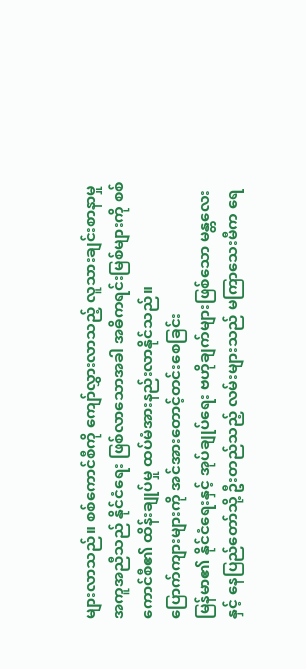များလာသည်။ စစ်ကောင်စီကို ကျော်လွှားလာသည့် လူသားချင်းစာနာမှု အကူအညီသည် နိုင်ငံရေး ဖြစ်လာသောအခါ အဓိကရင်းမြစ်များကို စစ်ကောင်စီ၏ ထိန်းချုပ်မှု ထပ်မံအားနည်းလာနိုင်သည်။
ပြောက်ကျားများကို အင်အားတောင့်တင်းစေခြင်း
မြန်မာ၏ နိုင်ငံရေးနှင့် အုပ်ချုပ်ရေး ဗဟိုချက်များဖြစ်သော မန္တလေးနှင့် နေပြည်တော်သို့ ဦးတည်သည့် လမ်းများသည် မကြာသေးမီက ရေ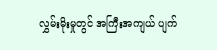လွှမ်းမိုးမှုတွင် အကြီးအကျယ် ပျက်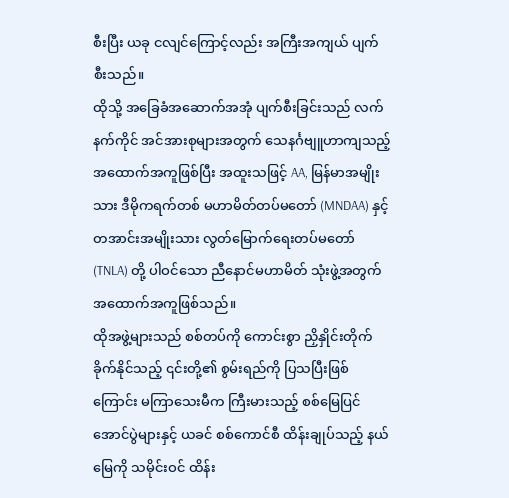စီးပြီး ယခု ငလျင်ကြောင့်လည်း အကြီးအကျယ် ပျက်စီးသည်။
ထိုသို့ အခြေခံအဆောက်အအုံ ပျက်စီးခြင်းသည် လက်နက်ကိုင် အင်အားစုများအတွက် သေနင်္ဂဗျူဟာကျသည့် အထောက်အကူဖြစ်ပြီး အထူးသဖြင့် AA, မြန်မာအမျိုးသား ဒီမိုကရက်တစ် မဟာမိတ်တပ်မတော် (MNDAA) နှင့် တအာင်းအမျိုးသား လွတ်မြောက်ရေးတပ်မတော် (TNLA) တို့ ပါဝင်သော ညီနောင်မဟာမိတ် သုံးဖွဲ့အတွက် အထောက်အကူဖြစ်သည်။
ထိုအဖွဲ့များသည် စစ်တပ်ကို ကောင်းစွာ ညှိနှိုင်းတိုက်ခိုက်နိုင်သည့် ၎င်းတို့၏ စွမ်းရည်ကို ပြသပြီးဖြစ်ကြောင်း မကြာသေးမီက ကြီးမားသည့် စစ်မြေပြင်အောင်ပွဲများနှင့် ယခင် စစ်ကောင်စီ ထိန်းချုပ်သည့် နယ်မြေကို သမိုင်းဝင် ထိန်း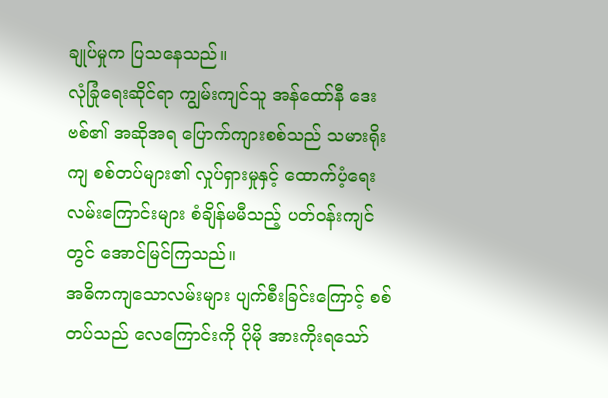ချုပ်မှုက ပြသနေသည်။
လုံခြုံရေးဆိုင်ရာ ကျွမ်းကျင်သူ အန်ထော်နီ ဒေးဗစ်၏ အဆိုအရ ပြောက်ကျားစစ်သည် သမားရိုးကျ စစ်တပ်များ၏ လှုပ်ရှားမှုနှင့် ထောက်ပံ့ရေးလမ်းကြောင်းများ စံချိန်မမီသည့် ပတ်ဝန်းကျင်တွင် အောင်မြင်ကြသည်။
အဓိကကျသောလမ်းများ ပျက်စီးခြင်းကြောင့် စစ်တပ်သည် လေကြောင်းကို ပိုမို အားကိုးရသော်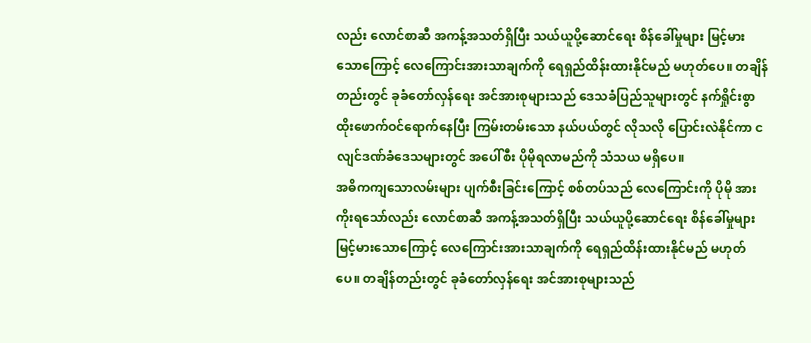လည်း လောင်စာဆီ အကန့်အသတ်ရှိပြီး သယ်ယူပို့ဆောင်ရေး စိန်ခေါ်မှုများ မြင့်မားသောကြောင့် လေကြောင်းအားသာချက်ကို ရေရှည်ထိန်းထားနိုင်မည် မဟုတ်ပေ။ တချိန်တည်းတွင် ခုခံတော်လှန်ရေး အင်အားစုများသည် ဒေသခံပြည်သူများတွင် နက်ရှိုင်းစွာ ထိုးဖောက်ဝင်ရောက်နေပြီး ကြမ်းတမ်းသော နယ်ပယ်တွင် လိုသလို ပြောင်းလဲနိုင်ကာ ငလျင်ဒဏ်ခံဒေသများတွင် အပေါ်စီး ပိုမိုရလာမည်ကို သံသယ မရှိပေ။
အဓိကကျသောလမ်းများ ပျက်စီးခြင်းကြောင့် စစ်တပ်သည် လေကြောင်းကို ပိုမို အားကိုးရသော်လည်း လောင်စာဆီ အကန့်အသတ်ရှိပြီး သယ်ယူပို့ဆောင်ရေး စိန်ခေါ်မှုများ မြင့်မားသောကြောင့် လေကြောင်းအားသာချက်ကို ရေရှည်ထိန်းထားနိုင်မည် မဟုတ်ပေ။ တချိန်တည်းတွင် ခုခံတော်လှန်ရေး အင်အားစုများသည်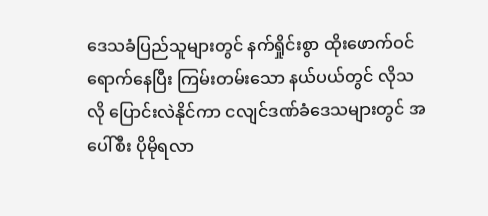ဒေသခံပြည်သူများတွင် နက်ရှိုင်းစွာ ထိုးဖောက်ဝင်ရောက်နေပြီး ကြမ်းတမ်းသော နယ်ပယ်တွင် လိုသလို ပြောင်းလဲနိုင်ကာ ငလျင်ဒဏ်ခံဒေသများတွင် အပေါ်စီး ပိုမိုရလာ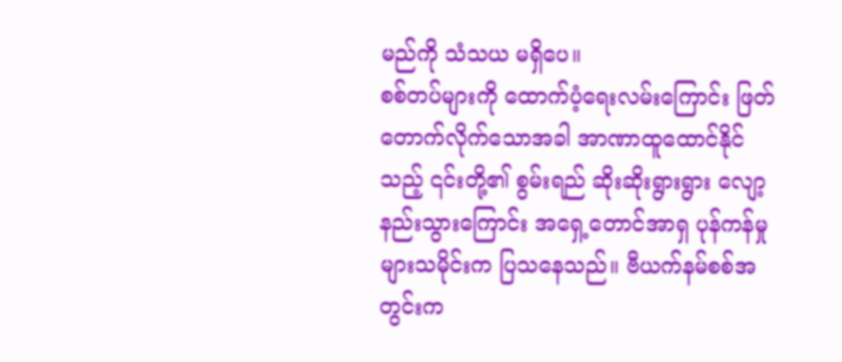မည်ကို သံသယ မရှိပေ။
စစ်တပ်များကို ထောက်ပံ့ရေးလမ်းကြောင်း ဖြတ်တောက်လိုက်သောအခါ အာဏာထူထောင်နိုင်သည့် ၎င်းတို့၏ စွမ်းရည် ဆိုးဆိုးရွားရွား လျော့နည်းသွားကြောင်း အရှေ့တောင်အာရှ ပုန်ကန်မှုများသမိုင်းက ပြသနေသည်။ ဗီယက်နမ်စစ်အတွင်းက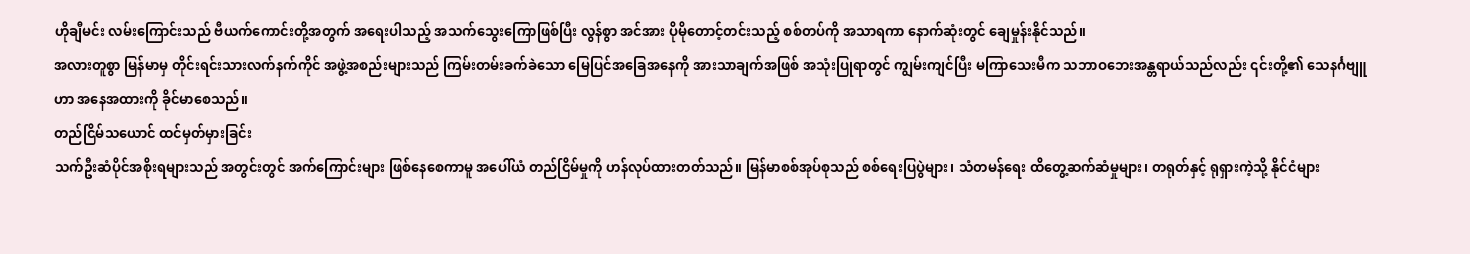ဟိုချီမင်း လမ်းကြောင်းသည် ဗီယက်ကောင်းတို့အတွက် အရေးပါသည့် အသက်သွေးကြောဖြစ်ပြီး လွန်စွာ အင်အား ပိုမိုတောင့်တင်းသည့် စစ်တပ်ကို အသာရကာ နောက်ဆုံးတွင် ချေမှုန်းနိုင်သည်။
အလားတူစွာ မြန်မာမှ တိုင်းရင်းသားလက်နက်ကိုင် အဖွဲ့အစည်းများသည် ကြမ်းတမ်းခက်ခဲသော မြေပြင်အခြေအနေကို အားသာချက်အဖြစ် အသုံးပြုရာတွင် ကျွမ်းကျင်ပြီး မကြာသေးမီက သဘာဝဘေးအန္တရာယ်သည်လည်း ၎င်းတို့၏ သေနင်္ဂဗျူဟာ အနေအထားကို ခိုင်မာစေသည်။
တည်ငြိမ်သယောင် ထင်မှတ်မှားခြင်း
သက်ဦးဆံပိုင်အစိုးရများသည် အတွင်းတွင် အက်ကြောင်းများ ဖြစ်နေစေကာမူ အပေါ်ယံ တည်ငြိမ်မှုကို ဟန်လုပ်ထားတတ်သည်။ မြန်မာစစ်အုပ်စုသည် စစ်ရေးပြပွဲများ၊ သံတမန်ရေး ထိတွေ့ဆက်ဆံမှုများ၊ တရုတ်နှင့် ရုရှားကဲ့သို့ နိုင်ငံများ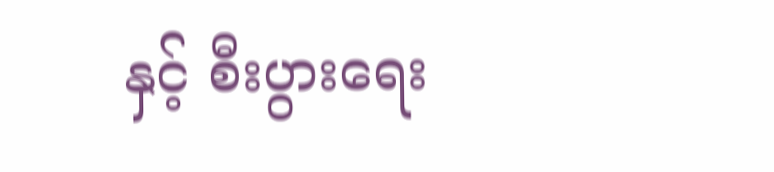နှင့် စီးပွားရေး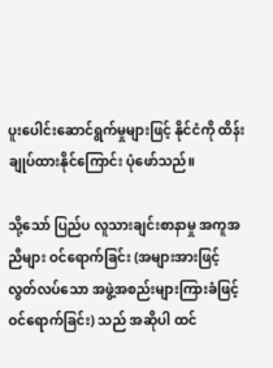ပူးပေါင်းဆောင်ရွက်မှုများဖြင့် နိုင်ငံကို ထိန်းချုပ်ထားနိုင်ကြောင်း ပုံဖော်သည်။

သို့သော် ပြည်ပ လူသားချင်းစာနာမှု အကူအညီများ ဝင်ရောက်ခြင်း (အများအားဖြင့် လွတ်လပ်သော အဖွဲ့အစည်းများကြားခံဖြင့် ဝင်ရောက်ခြင်း) သည် အဆိုပါ ထင်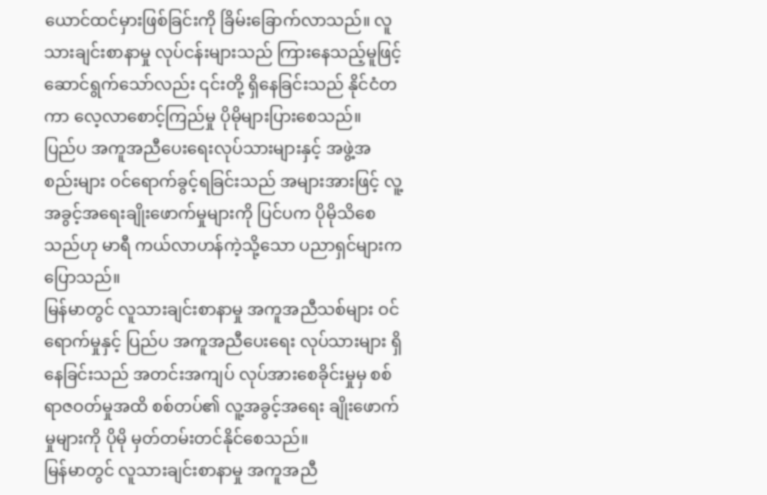ယောင်ထင်မှားဖြစ်ခြင်းကို ခြိမ်းခြောက်လာသည်။ လူသားချင်းစာနာမှု လုပ်ငန်းများသည် ကြားနေသည့်မူဖြင့် ဆောင်ရွက်သော်လည်း ၎င်းတို့ ရှိနေခြင်းသည် နိုင်ငံတကာ လေ့လာစောင့်ကြည်မှု ပိုမိုများပြားစေသည်။
ပြည်ပ အကူအညီပေးရေးလုပ်သားများနှင့် အဖွဲ့အစည်းများ ဝင်ရောက်ခွင့်ရခြင်းသည် အများအားဖြင့် လူ့အခွင့်အရေးချိုးဖောက်မှုများကို ပြင်ပက ပိုမိုသိစေသည်ဟု မာရီ ကယ်လာဟန်ကဲ့သို့သော ပညာရှင်များက ပြောသည်။
မြန်မာတွင် လူသားချင်းစာနာမှု အကူအညီသစ်များ ဝင်ရောက်မှုနှင့် ပြည်ပ အကူအညီပေးရေး လုပ်သားများ ရှိနေခြင်းသည် အတင်းအကျပ် လုပ်အားစေခိုင်းမှုမှ စစ်ရာဇဝတ်မှုအထိ စစ်တပ်၏ လူ့အခွင့်အရေး ချိုးဖောက်မှုများကို ပိုမို မှတ်တမ်းတင်နိုင်စေသည်။
မြန်မာတွင် လူသားချင်းစာနာမှု အကူအညီ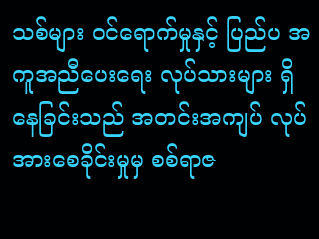သစ်များ ဝင်ရောက်မှုနှင့် ပြည်ပ အကူအညီပေးရေး လုပ်သားများ ရှိနေခြင်းသည် အတင်းအကျပ် လုပ်အားစေခိုင်းမှုမှ စစ်ရာဇ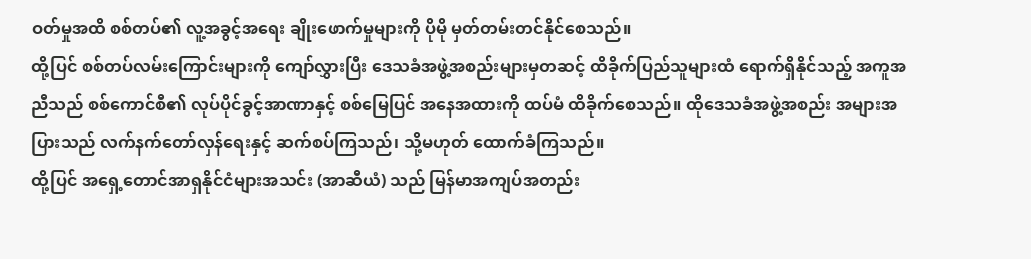ဝတ်မှုအထိ စစ်တပ်၏ လူ့အခွင့်အရေး ချိုးဖောက်မှုများကို ပိုမို မှတ်တမ်းတင်နိုင်စေသည်။
ထို့ပြင် စစ်တပ်လမ်းကြောင်းများကို ကျော်လွှားပြီး ဒေသခံအဖွဲ့အစည်းများမှတဆင့် ထိခိုက်ပြည်သူများထံ ရောက်ရှိနိုင်သည့် အကူအညီသည် စစ်ကောင်စီ၏ လုပ်ပိုင်ခွင့်အာဏာနှင့် စစ်မြေပြင် အနေအထားကို ထပ်မံ ထိခိုက်စေသည်။ ထိုဒေသခံအဖွဲ့အစည်း အများအပြားသည် လက်နက်တော်လှန်ရေးနှင့် ဆက်စပ်ကြသည်၊ သို့မဟုတ် ထောက်ခံကြသည်။
ထို့ပြင် အရှေ့တောင်အာရှနိုင်ငံများအသင်း (အာဆီယံ) သည် မြန်မာအကျပ်အတည်း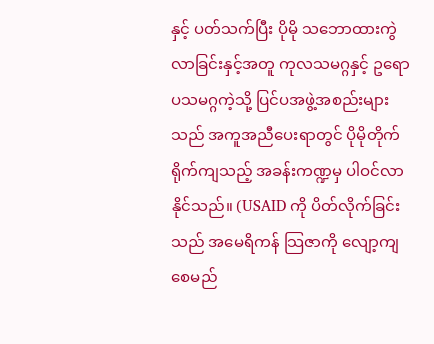နှင့် ပတ်သက်ပြီး ပိုမို သဘောထားကွဲလာခြင်းနှင့်အတူ ကုလသမဂ္ဂနှင့် ဥရောပသမဂ္ဂကဲ့သို့ ပြင်ပအဖွဲ့အစည်းများသည် အကူအညီပေးရာတွင် ပိုမိုတိုက်ရိုက်ကျသည့် အခန်းကဏ္ဍမှ ပါဝင်လာနိုင်သည်။ (USAID ကို ပိတ်လိုက်ခြင်းသည် အမေရိကန် သြဇာကို လျော့ကျစေမည်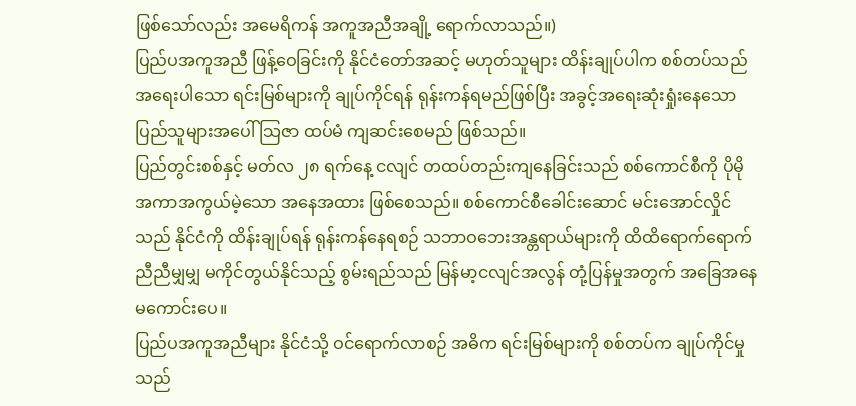ဖြစ်သော်လည်း အမေရိကန် အကူအညီအချို့ ရောက်လာသည်။)
ပြည်ပအကူအညီ ဖြန့်ဝေခြင်းကို နိုင်ငံတော်အဆင့် မဟုတ်သူများ ထိန်းချုပ်ပါက စစ်တပ်သည် အရေးပါသော ရင်းမြစ်များကို ချုပ်ကိုင်ရန် ရုန်းကန်ရမည်ဖြစ်ပြီး အခွင့်အရေးဆုံးရှုံးနေသော ပြည်သူများအပေါ် သြဇာ ထပ်မံ ကျဆင်းစေမည် ဖြစ်သည်။
ပြည်တွင်းစစ်နှင့် မတ်လ ၂၈ ရက်နေ့ ငလျင် တထပ်တည်းကျနေခြင်းသည် စစ်ကောင်စီကို ပိုမို အကာအကွယ်မဲ့သော အနေအထား ဖြစ်စေသည်။ စစ်ကောင်စီခေါင်းဆောင် မင်းအောင်လှိုင်သည် နိုင်ငံကို ထိန်းချုပ်ရန် ရုန်းကန်နေရစဉ် သဘာဝဘေးအန္တရာယ်များကို ထိထိရောက်ရောက် ညီညီမျှမျှ မကိုင်တွယ်နိုင်သည့် စွမ်းရည်သည် မြန်မာ့ငလျင်အလွန် တုံ့ပြန်မှုအတွက် အခြေအနေ မကောင်းပေ။
ပြည်ပအကူအညီများ နိုင်ငံသို့ ဝင်ရောက်လာစဉ် အဓိက ရင်းမြစ်များကို စစ်တပ်က ချုပ်ကိုင်မှုသည်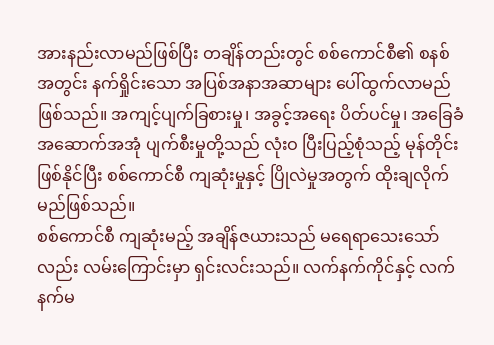အားနည်းလာမည်ဖြစ်ပြီး တချိန်တည်းတွင် စစ်ကောင်စီ၏ စနစ်အတွင်း နက်ရှိုင်းသော အပြစ်အနာအဆာများ ပေါ်ထွက်လာမည် ဖြစ်သည်။ အကျင့်ပျက်ခြစားမှု၊ အခွင့်အရေး ပိတ်ပင်မှု၊ အခြေခံအဆောက်အအုံ ပျက်စီးမှုတို့သည် လုံးဝ ပြီးပြည့်စုံသည့် မုန်တိုင်းဖြစ်နိုင်ပြီး စစ်ကောင်စီ ကျဆုံးမှုနှင့် ပြိုလဲမှုအတွက် ထိုးချလိုက်မည်ဖြစ်သည်။
စစ်ကောင်စီ ကျဆုံးမည့် အချိန်ဇယားသည် မရေရာသေးသော်လည်း လမ်းကြောင်းမှာ ရှင်းလင်းသည်။ လက်နက်ကိုင်နှင့် လက်နက်မ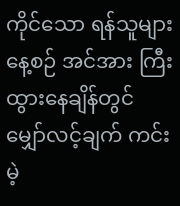ကိုင်သော ရန်သူများ နေ့စဉ် အင်အား ကြီးထွားနေချိန်တွင် မျှော်လင့်ချက် ကင်းမဲ့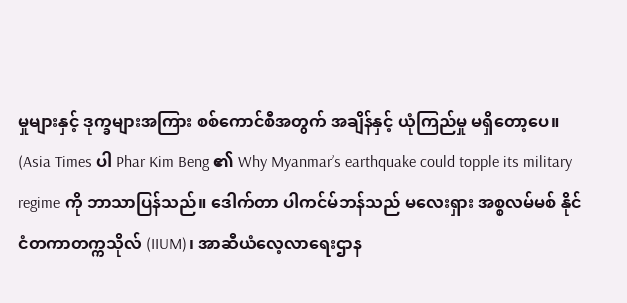မှုများနှင့် ဒုက္ခများအကြား စစ်ကောင်စီအတွက် အချိန်နှင့် ယုံကြည်မှု မရှိတော့ပေ။
(Asia Times ပါ Phar Kim Beng ၏ Why Myanmar’s earthquake could topple its military regime ကို ဘာသာပြန်သည်။ ဒေါက်တာ ပါကင်မ်ဘန်သည် မလေးရှား အစ္စလမ်မစ် နိုင်ငံတကာတက္ကသိုလ် (IIUM)၊ အာဆီယံလေ့လာရေးဌာန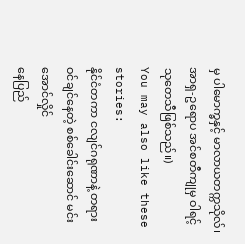မှ ပါမောက္ခနှင့် မာလာယတက္ကသိုလ်၊ အာရှ-ဥရောပ အင်စတီကျုမှ ဝါရင့်သုတေသီဖြစ်သည်။)
You may also like these stories:
နိုင်ငံတကာ ငလျင်ဂရုဏာနဲ့ တရားဝင်ချင်နေတဲ့ စစ်ခေါင်းဆောင် မင်းအောင်လှိုင်
နေပြည်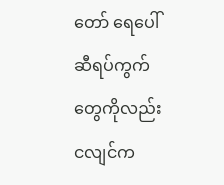တော် ရေပေါ်ဆီရပ်ကွက်တွေကိုလည်း ငလျင်က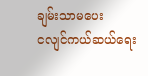ချမ်းသာမပေး
ငလျင်ကယ်ဆယ်ရေး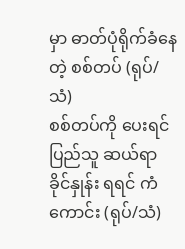မှာ ဓာတ်ပုံရိုက်ခံနေတဲ့ စစ်တပ် (ရုပ်/သံ)
စစ်တပ်ကို ပေးရင် ပြည်သူ ဆယ်ရာခိုင်နှုန်း ရရင် ကံကောင်း (ရုပ်/သံ)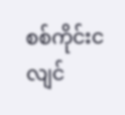စစ်ကိုင်းငလျင်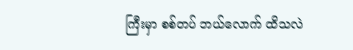ကြီးမှာ စစ်တပ် ဘယ်လောက် ထိသလဲ